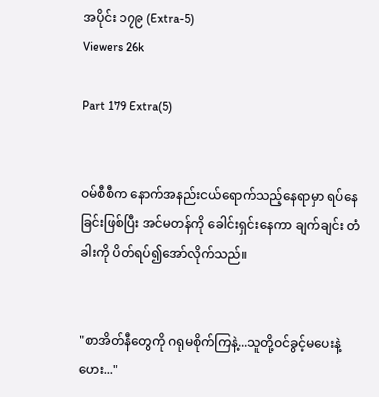အပိုင်း ၁၇၉ (Extra-5)
Viewers 26k

Part 179 Extra(5)


ဝမ်စီစီက နောက်အနည်းငယ်ရောက်သည့်နေရာမှာ ရပ်နေခြင်းဖြစ်ပြီး အင်မတန်ကို ခေါင်းရှင်းနေကာ ချက်ချင်း တံခါးကို ပိတ်ရပ်၍အော်လိုက်သည်။


"စာအိတ်နီတွေကို ဂရုမစိုက်ကြနဲ့...သူတို့ဝင်ခွင့်မပေးနဲ့ဟေး..."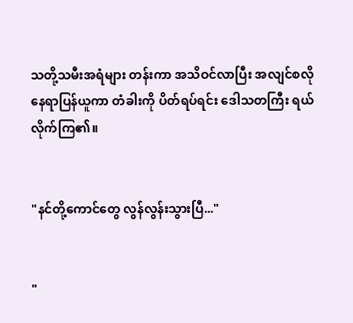သတို့သမီးအရံများ တန်းကာ အသိဝင်လာပြီး အလျင်စလို နေရာပြန်ယူကာ တံခါးကို ပိတ်ရပ်ရင်း ဒေါသတကြီး ရယ်လိုက်ကြ၏။


"နင်တို့ကောင်တွေ လွန်လွန်းသွားပြီ..."


"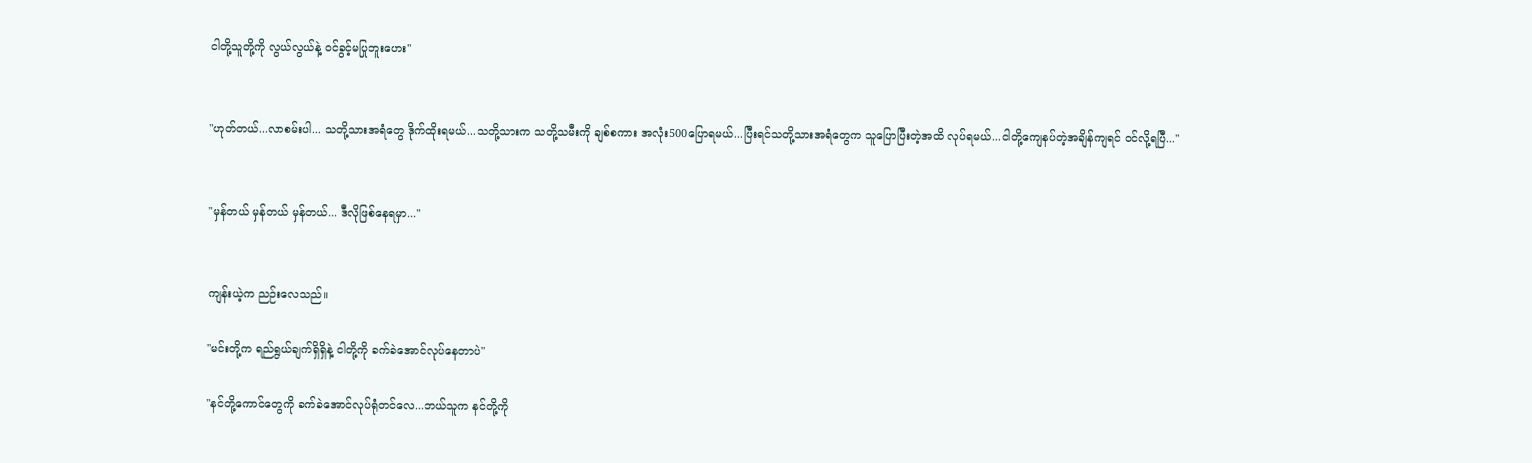ငါတို့သူတို့ကို လွယ်လွယ်နဲ့ ဝင်ခွင့်မပြုဘူးဟေး"


"ဟုတ်တယ်...လာစမ်းပါ... သတို့သားအရံတွေ ဒိုက်ထိုးရမယ်...သတို့သားက သတို့သမီးကို ချစ်စကား အလုံး500ပြောရမယ်...ပြီးရင်သတို့သားအရံတွေက သူပြောပြီးတဲ့အထိ လုပ်ရမယ်...ငါတို့ကျေနပ်တဲ့အချိန်ကျရင် ဝင်လို့ရပြီ..."


"မှန်တယ် မှန်တယ် မှန်တယ်... ဒီလိုဖြစ်နေရမှာ..."


ကျန်းယဲ့က ညဉ်းလေသည်။

"မင်းတို့က ရည်ရွယ်ချက်ရှိရှိနဲ့ ငါတို့ကို ခက်ခဲအောင်လုပ်နေတာပဲ"

"နင်တို့ကောင်တွေကို ခက်ခဲအောင်လုပ်ရုံတင်လေ...ဘယ်သူက နင်တို့ကို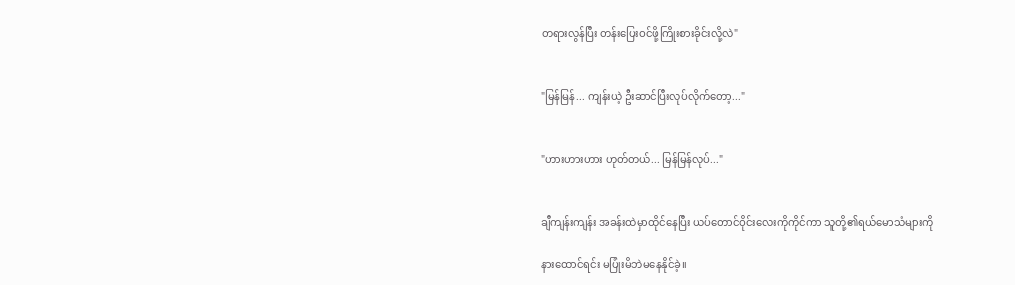တရားလွန်ပြီး တန်းပြေးဝင်ဖို့ကြိုးစားခိုင်းလို့လဲ"


"မြန်မြန်... ကျန်းယဲ့ ဦးဆာင်ပြီးလုပ်လိုက်တော့..."


"ဟားဟားဟား ဟုတ်တယ်... မြန်မြန်လုပ်..."


ချီကျန်းကျန်း အခန်းထဲမှာထိုင်နေပြီး ယပ်တောင်ဝိုင်းလေးကိုကိုင်ကာ သူတို့၏ရယ်မောသံများကို

နားထောင်ရင်း မပြုံးမိဘဲမနေနိုင်ခဲ့။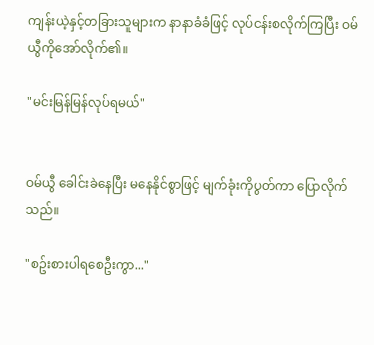ကျန်းယဲ့နှင့်တခြားသူများက နာနာခံခံဖြင့် လုပ်ငန်းစလိုက်ကြပြီး ဝမ်ယွီကိုအော်လိုက်၏။

"မင်းမြန်မြန်လုပ်ရမယ်"


ဝမ်ယွီ ခေါင်းခဲနေပြီး မနေနိုင်စွာဖြင့် မျက်ခုံးကိုပွတ်ကာ ပြောလိုက်သည်။

"စဥ်းစားပါရစေဦးကွာ..."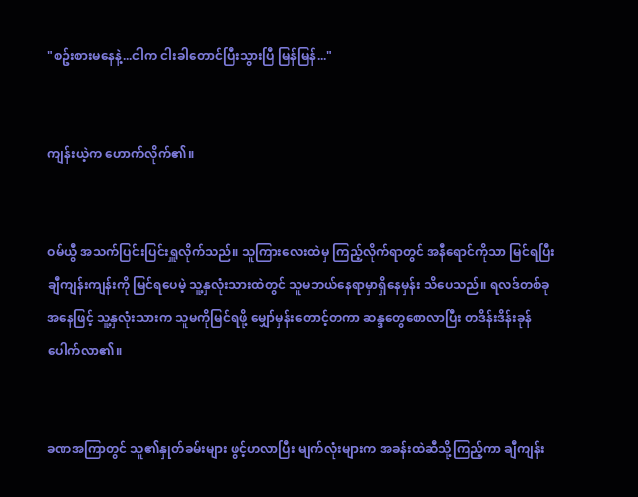"စဥ်းစားမနေနဲ့...ငါက ငါးခါတောင်ပြီးသွားပြီ မြန်မြန်..."


ကျန်းယဲ့က ဟောက်လိုက်၏။


ဝမ်ယွီ အသက်ပြင်းပြင်းရှူလိုက်သည်။ သူကြားလေးထဲမှ ကြည့်လိုက်ရာတွင် အနီရောင်ကိုသာ မြင်ရပြီး ချီကျန်းကျန်းကို မြင်ရပေမဲ့ သူ့နှလုံးသားထဲတွင် သူမဘယ်နေရာမှာရှိနေမှန်း သိပေသည်။ ရလဒ်တစ်ခုအနေဖြင့် သူ့နှလုံးသားက သူမကိုမြင်ရဖို့ မျှော်မှန်းတောင့်တကာ ဆန္ဒတွေစောလာပြီး တဒိန်းဒိန်းခုန်ပေါက်လာ၏။


ခဏအကြာတွင် သူ၏နှုတ်ခမ်းများ ဖွင့်ဟလာပြီး မျက်လုံးများက အခန်းထဲဆီသို့ကြည့်ကာ ချီကျန်း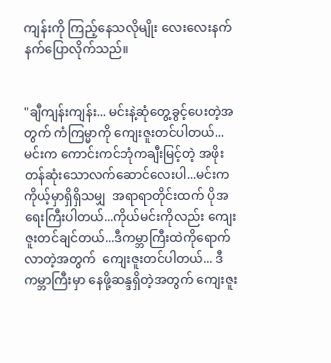ကျန်းကို ကြည့်နေသလိုမျိုး လေးလေးနက်နက်ပြောလိုက်သည်။


"ချီကျန်းကျန်း... မင်းနဲ့ဆုံတွေ့ခွင့်ပေးတဲ့အတွက် ကံကြမ္မာကို ကျေးဇူးတင်ပါတယ်... မင်းက ကောင်းကင်ဘုံကချီးမြင့်တဲ့ အဖိုးတန်ဆုံးသောလက်ဆောင်လေးပါ...မင်းက ကိုယ့်မှာရှိရှိသမျှ  အရာရာတိုင်းထက် ပိုအရေးကြီးပါတယ်...ကိုယ်မင်းကိုလည်း ကျေးဇူးတင်ချင်တယ်...ဒီကမ္ဘာကြီးထဲကိုရောက်လာတဲ့အတွက်  ကျေးဇူးတင်ပါတယ်... ဒီကမ္ဘာကြီးမှာ နေဖို့ဆန္ဒရှိတဲ့အတွက် ကျေးဇူး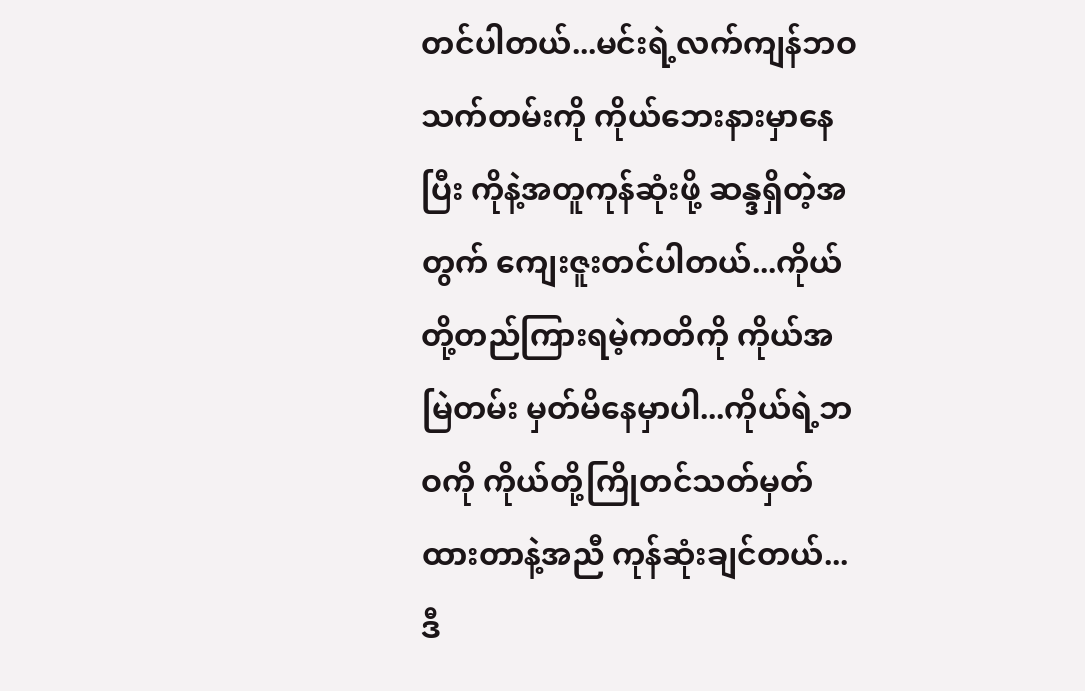တင်ပါတယ်...မင်းရဲ့လက်ကျန်ဘဝသက်တမ်းကို ကိုယ်ဘေးနားမှာနေပြီး ကိုနဲ့အတူကုန်ဆုံးဖို့ ဆန္ဒရှိတဲ့အတွက် ကျေးဇူးတင်ပါတယ်...ကိုယ်တို့တည်ကြားရမဲ့ကတိကို ကိုယ်အမြဲတမ်း မှတ်မိနေမှာပါ...ကိုယ်ရဲ့ဘဝကို ကိုယ်တို့ကြိုတင်သတ်မှတ်ထားတာနဲ့အညီ ကုန်ဆုံးချင်တယ်...ဒီ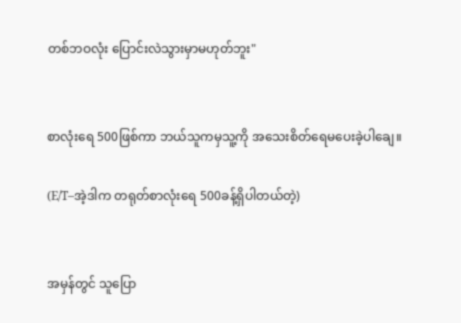တစ်ဘဝလုံး ပြောင်းလဲသွားမှာမဟုတ်ဘူး"


စာလုံးရေ 500ဖြစ်ကာ ဘယ်သူကမှသူ့ကို အသေးစိတ်ရေမပေးခဲ့ပါချေ။

(E/T–အဲ့ဒါက တရုတ်စာလုံးရေ 500ခန့်ရှိပါတယ်တဲ့)


အမှန်တွင် သူပြော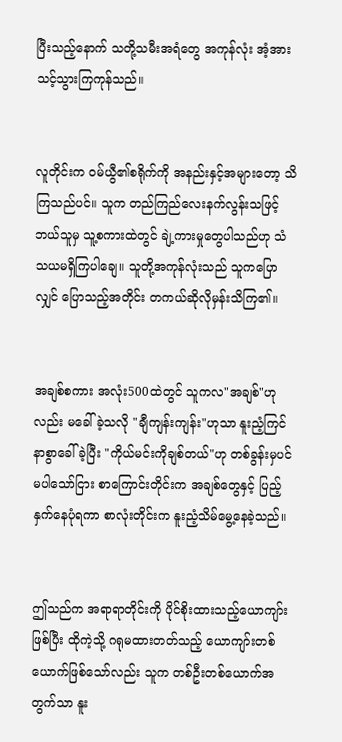ပြီးသည့်နောက် သတို့သမီးအရံတွေ အကုန်လုံး အံ့အားသင့်သွားကြကုန်သည်။


လူတိုင်းက ဝမ်ယွီ၏စရိုက်ကို အနည်းနှင့်အများတော့ သိကြသည်ပင်။ သူက တည်ကြည်လေးနက်လွန်းသဖြင့် ဘယ်သူမှ သူ့စကားထဲတွင် ချဲ့ကားမှုတွေပါသည်ဟု သံသယမရှိကြပါချေ။ သူတို့အကုန်လုံးသည် သူကပြောလျှင် ပြောသည့်အတိုင်း တကယ်ဆိုလိုမှန်းသိကြ၏။


အချစ်စကား အလုံး500ထဲတွင် သူကလ"အချစ်"ဟုလည်း မခေါ်ခဲ့သလို "ချီကျန်းကျန်း"ဟုသာ နူးညံ့ကြင်နာစွာခေါ်ခဲ့ပြီး "ကိုယ်မင်းကိုချစ်တယ်"ဟု တစ်ခွန်းမှပင် မပါသော်ငြား စာကြောင်းတိုင်းက အချစ်တွေနှင့် ပြည့်နှက်နေပုံရကာ စာလုံးတိုင်းက နူးညံ့သိမ်မွေ့နေခဲ့သည်။


ဤသည်က အရာရာတိုင်းကို ပိုင်စိုးထားသည့်ယောကျာ်းဖြစ်ပြီး ထိုကဲ့သို့ ဂရုမထားတတ်သည့် ယောကျာ်းတစ်ယောက်ဖြစ်သော်လည်း သူက တစ်ဦးတစ်ယောက်အတွက်သာ နူး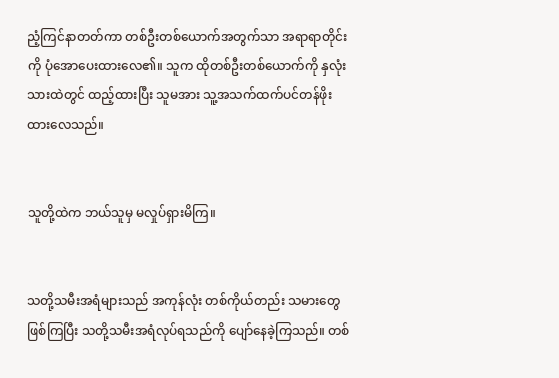ညံ့ကြင်နာတတ်ကာ တစ်ဦးတစ်ယောက်အတွက်သာ အရာရာတိုင်းကို ပုံအောပေးထားလေ၏။ သူက ထိုတစ်ဦးတစ်ယောက်ကို နှလုံးသားထဲတွင် ထည့်ထားပြီး သူမအား သူ့အသက်ထက်ပင်တန်ဖိုးထားလေသည်။


သူတို့ထဲက ဘယ်သူမှ မလှုပ်ရှားမိကြ။


သတို့သမီးအရံများသည် အကုန်လုံး တစ်ကိုယ်တည်း သမားတွေဖြစ်ကြပြီး သတို့သမီးအရံလုပ်ရသည်ကို ပျော်နေခဲ့ကြသည်။ တစ်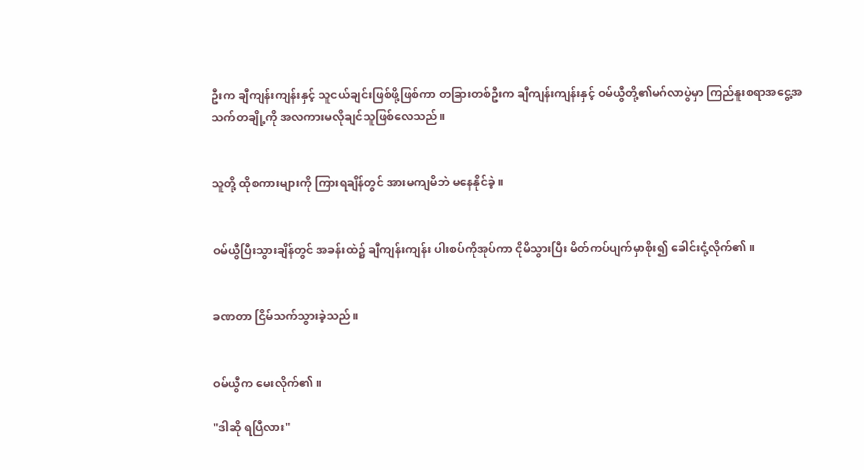ဦးက ချီကျန်းကျန်းနှင့် သူငယ်ချင်းဖြစ်ဖို့ဖြစ်ကာ တခြားတစ်ဦးက ချီကျန်းကျန်းနှင့် ဝမ်ယွီတို့၏မဂ်လာပွဲမှာ ကြည်နူးစရာအငွေ့အသက်တချို့ကို အလကားမလိုချင်သူဖြစ်လေသည်။


သူတို့ ထိုစကားများကို ကြားရချိန်တွင် အားမကျမိဘဲ မနေနိုင်ခဲ့။


ဝမ်ယွီပြီးသွားချိန်တွင် အခန်းထဲ၌ ချီကျန်းကျန်း ပါးစပ်ကိုအုပ်ကာ ငိုမိသွားပြီး မိတ်ကပ်ပျက်မှာစိုး၍ ခေါင်းငုံ့လိုက်၏။


ခဏတာ ငြိမ်သက်သွားခဲ့သည်။


ဝမ်ယွီက မေးလိုက်၏။

"ဒါဆို ရပြီလား"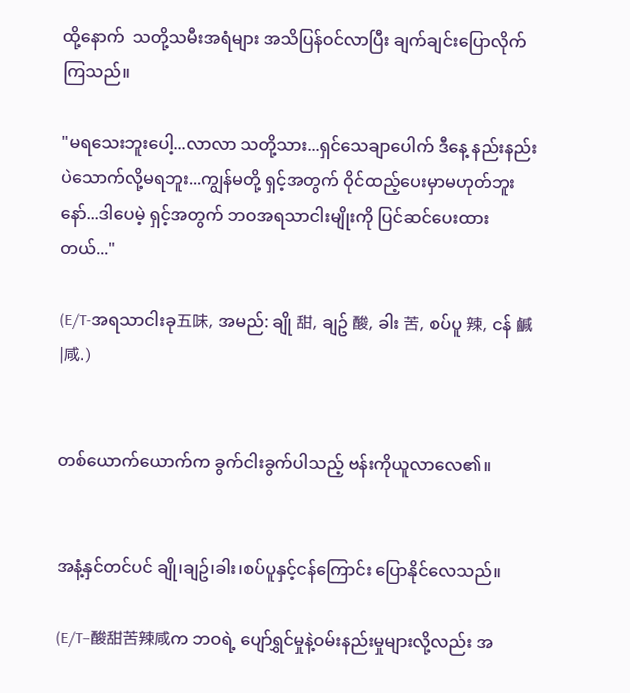ထို့နောက်  သတို့သမီးအရံများ အသိပြန်ဝင်လာပြီး ချက်ချင်းပြောလိုက်ကြသည်။

"မရသေးဘူးပေါ့...လာလာ သတို့သား...ရှင်သေချာပေါက် ဒီနေ့ နည်းနည်းပဲသောက်လို့မရဘူး...ကျွန်မတို့ ရှင့်အတွက် ဝိုင်ထည့်ပေးမှာမဟုတ်ဘူးနော်...ဒါပေမဲ့ ရှင့်အတွက် ဘဝအရသာငါးမျိုးကို ပြင်ဆင်ပေးထားတယ်..."

(E/T-အရသာငါးခု五味, အမည်: ချို 甜, ချဥ် 酸, ခါး 苦, စပ်ပူ 辣, ငန် 鹹|咸.)


တစ်ယောက်ယောက်က ခွက်ငါးခွက်ပါသည့် ဗန်းကိုယူလာလေ၏။


အနံ့နှင်တင်ပင် ချို၊ချဥ်၊ခါး၊စပ်ပူနှင့်ငန်ကြောင်း ပြောနိုင်လေသည်။

(E/T–酸甜苦辣咸က ဘဝရဲ့ ပျော်ရွှင်မှုနဲ့ဝမ်းနည်းမှုများလို့လည်း အ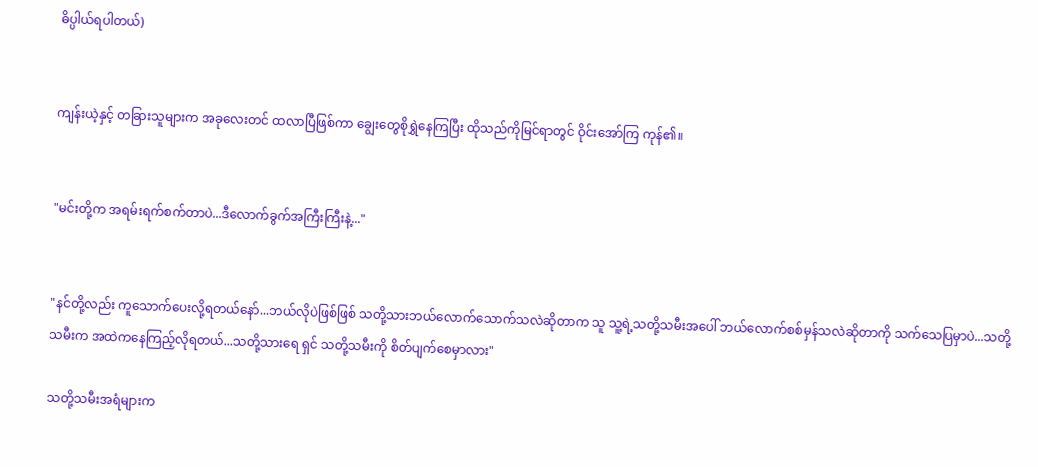ဓိပ္ပါယ်ရပါတယ်)


ကျန်းယဲ့နှင့် တခြားသူများက အခုလေးတင် ထလာပြီဖြစ်ကာ ချွေးတွေစိုရွှဲနေကြပြီး ထိုသည်ကိုမြင်ရာတွင် ဝိုင်းအော်ကြ ကုန်၏။


"မင်းတို့က အရမ်းရက်စက်တာပဲ...ဒီလောက်ခွက်အကြီးကြီးနဲ့..."


"နင်တို့လည်း ကူသောက်ပေးလို့ရတယ်နော်...ဘယ်လိုပဲဖြစ်ဖြစ် သတို့သားဘယ်လောက်သောက်သလဲဆိုတာက သူ သူ့ရဲ့သတို့သမီးအပေါ် ဘယ်လောက်စစ်မှန်သလဲဆိုတာကို သက်သေပြမှာပဲ...သတို့သမီးက အထဲကနေကြည့်လိုရတယ်...သတို့သားရေ ရှင် သတို့သမီးကို စိတ်ပျက်စေမှာလား"

သတို့သမီးအရံများက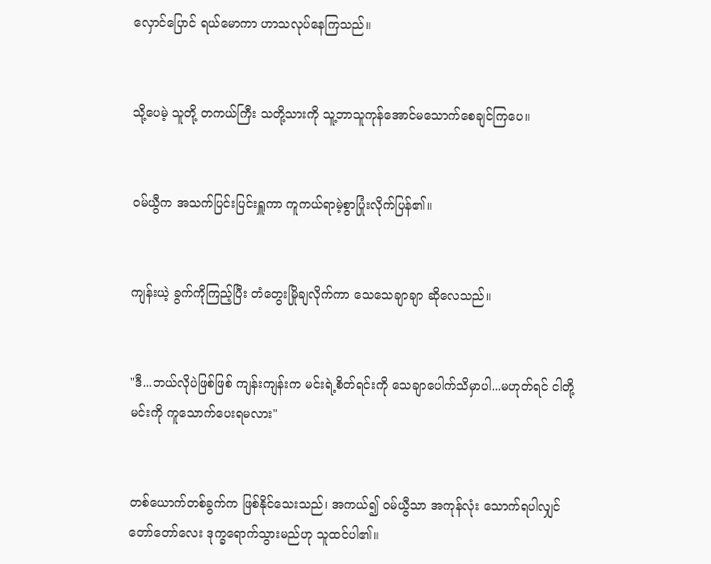လှောင်ပြောင် ရယ်မောကာ ဟာသလုပ်နေကြသည်။


သို့ပေမဲ့ သူတို့ တကယ်ကြီး သတို့သားကို သူ့ဘာသူကုန်အောင်မသောက်စေချင်ကြပေ။


ဝမ်ယွီက အသက်ပြင်းပြင်းရှူကာ ကူကယ်ရာမဲ့စွာပြုံးလိုက်ပြန်၏။


ကျန်းယဲ့ ခွက်ကိုကြည့်ပြီး တံတွေးမြိုချလိုက်ကာ သေသေချာချာ ဆိုလေသည်။


"ဒီ...ဘယ်လိုပဲဖြစ်ဖြစ် ကျန်းကျန်းက မင်းရဲ့စိတ်ရင်းကို သေချာပေါက်သိမှာပါ...မဟုတ်ရင် ငါတို့ မင်းကို ကူသောက်ပေးရမလား"


တစ်ယောက်တစ်ခွက်က ဖြစ်နိုင်သေးသည်၊ အကယ်၍ ဝမ်ယွီသာ အကုန်လုံး သောက်ရပါလျှင် တော်တော်လေး ဒုက္ခရောက်သွားမည်ဟု သူထင်ပါ၏။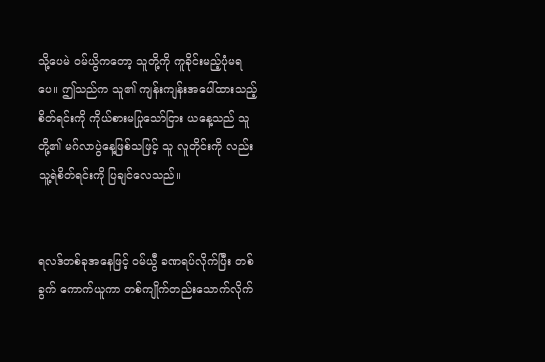သို့ပေမဲ ဝမ်ယွိကတော့ သူတို့ကို ကူခိုင်းမည့်ပုံမရပေ။ ဤသည်က သူ၏ ကျန်းကျန်းအပေါ်ထားသည့် စိတ်ရင်းကို ကိုယ်စားမပြုသော်ငြား ယနေ့သည် သူတို့၏ မဂ်လာပွဲနေ့ဖြစ်သဖြင့် သူ လူတိုင်းကို လည်း သူ့ရဲစိတ်ရင်းကို ပြချင်လေသည်။


ရလဒ်တစ်ခုအနေဖြင့် ဝမ်ယွီ ခဏရပ်လိုက်ပြီး တစ်ခွက် ကောက်ယူကာ တစ်ကျိုက်တည်းသောက်လိုက်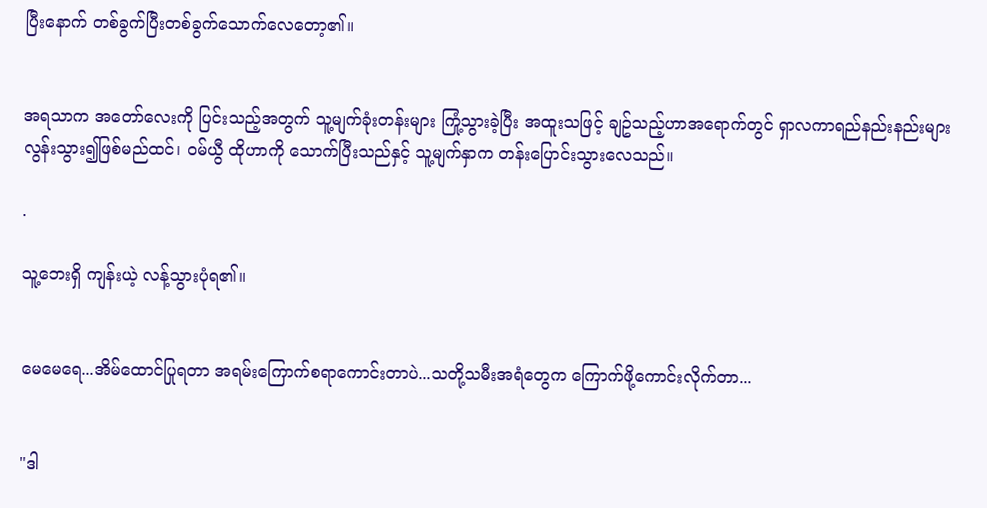ပြီးနောက် တစ်ခွက်ပြီးတစ်ခွက်သောက်လေတော့၏။


အရသာက အတော်လေးကို ပြင်းသည့်အတွက် သူ့မျက်ခုံးတန်းများ ကြုံ့သွားခဲ့ပြီး အထူးသဖြင့် ချဥ်သည့်ဟာအရောက်တွင် ရှာလကာရည်နည်းနည်းများလွန်းသွား၍ဖြစ်မည်ထင်၊ ဝမ်ယွီ ထိုဟာကို သောက်ပြီးသည်နှင့် သူ့မျက်နှာက တန်းပြောင်းသွားလေသည်။

.

သူ့ဘေးရှိ ကျန်းယဲ့ လန့်သွားပုံရ၏။


မေမေရေ...အိမ်ထောင်ပြုရတာ အရမ်းကြောက်စရာကောင်းတာပဲ...သတို့သမီးအရံတွေက ကြောက်ဖို့ကောင်းလိုက်တာ...


"ဒါ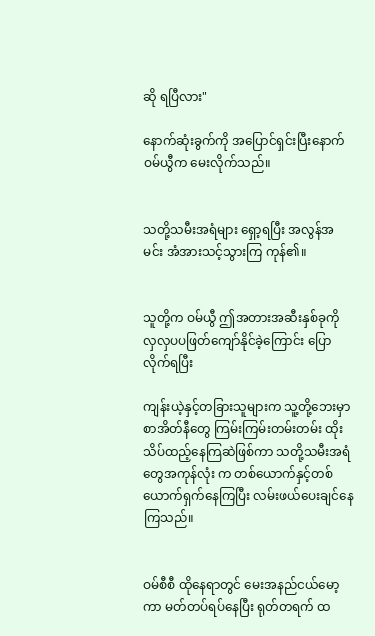ဆို ရပြီလား"

နောက်ဆုံးခွက်ကို အပြောင်ရှင်းပြီးနောက် ဝမ်ယွီက မေးလိုက်သည်။


သတို့သမီးအရံများ ရှော့ရပြီး အလွန်အမင်း အံအားသင့်သွားကြ ကုန်၏။


သူတို့က ဝမ်ယွီ ဤအတားအဆီးနှစ်ခုကို လှလှပပဖြတ်ကျော်နိုင်ခဲ့ကြောင်း ပြောလိုက်ရပြီး

ကျန်းယဲ့နှင့်တခြားသူများက သူ့တို့ဘေးမှာ စာအိတ်နီတွေ ကြမ်းကြမ်းတမ်းတမ်း ထိုးသိပ်ထည့်နေကြဆဲဖြစ်ကာ သတို့သမီးအရံတွေအကုန်လုံး က တစ်ယောက်နှင့်တစ်ယောက်ရှက်နေကြပြီး လမ်းဖယ်ပေးချင်နေကြသည်။


ဝမ်စီစီ ထိုနေရာတွင် မေးအနည်ငယ်မော့ကာ မတ်တပ်ရပ်နေပြီး ရုတ်တရက် ထ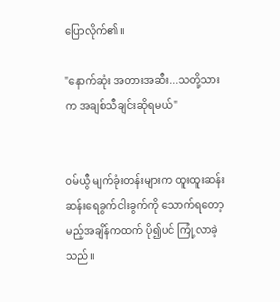ပြောလိုက်၏။

"နောက်ဆုံး အတားအဆီး...သတို့သားက အချစ်သီချင်းဆိုရမယ်"


ဝမ်ယွီ မျက်ခုံးတန်းများက ထူးထူးဆန်းဆန်းရေခွက်ငါးခွက်ကို သောက်ရတော့မည့်အချိန်ကထက် ပို၍ပင် ကြုံ့လာခဲ့သည်။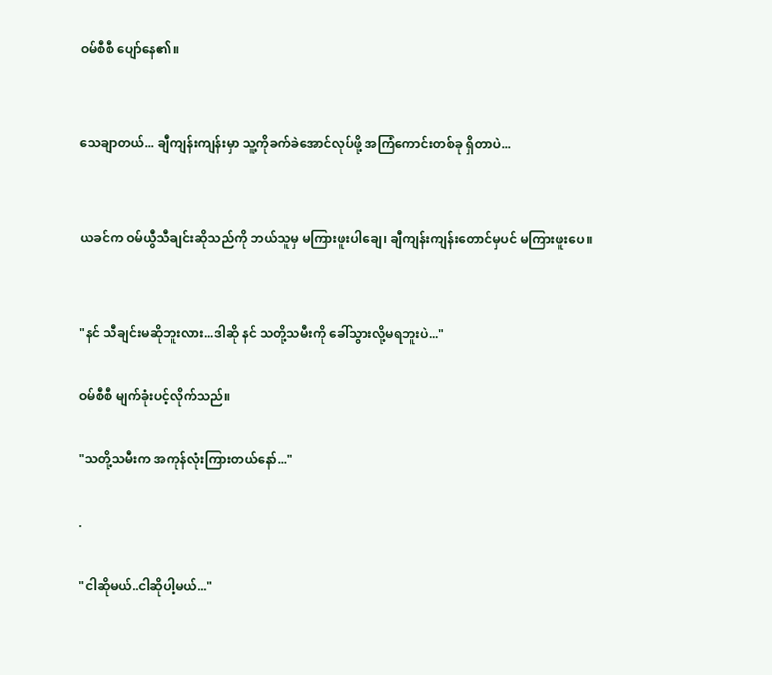ဝမ်စီစီ ပျော်နေ၏။


သေချာတယ်... ချီကျန်းကျန်းမှာ သူ့ကိုခက်ခဲအောင်လုပ်ဖို့ အကြံကောင်းတစ်ခု ရှိတာပဲ...


ယခင်က ဝမ်ယွီသီချင်းဆိုသည်ကို ဘယ်သူမှ မကြားဖူးပါချေ၊ ချီကျန်းကျန်းတောင်မှပင် မကြားဖူးပေ။


"နင် သီချင်းမဆိုဘူးလား...ဒါဆို နင် သတို့သမီးကို ခေါ်သွားလို့မရဘူးပဲ..."

ဝမ်စီစီ မျက်ခုံးပင့်လိုက်သည်။

"သတို့သမီးက အကုန်လုံးကြားတယ်နော်..."

.

"ငါဆိုမယ်..ငါဆိုပါ့မယ်..."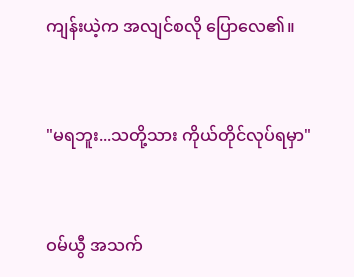ကျန်းယဲ့က အလျင်စလို ပြောလေ၏။


"မရဘူး...သတို့သား ကိုယ်တိုင်လုပ်ရမှာ"


ဝမ်ယွီ အသက်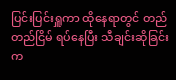ပြင်းပြင်းရှူကာ ထိုနေရာတွင် တည်တည်ငြိမ် ရပ်နေပြီး သီချင်းဆိုခြင်းက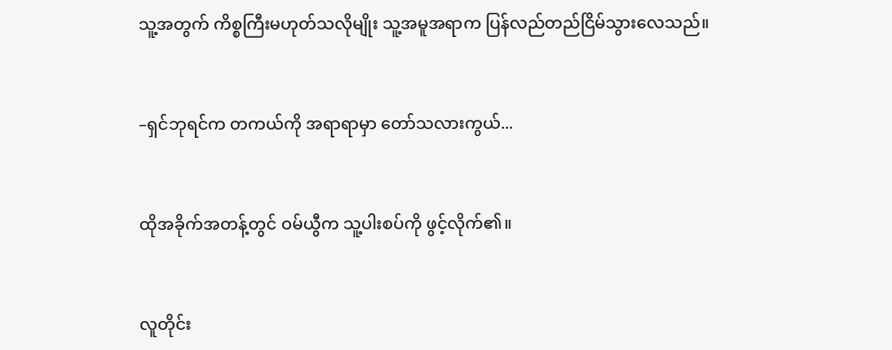သူ့အတွက် ကိစ္စကြီးမဟုတ်သလိုမျိုး သူ့အမူအရာက ပြန်လည်တည်ငြိမ်သွားလေသည်။


–ရှင်ဘုရင်က တကယ်ကို အရာရာမှာ တော်သလားကွယ်...


ထိုအခိုက်အတန့်တွင် ဝမ်ယွီက သူ့ပါးစပ်ကို ဖွင့်လိုက်၏။


လူတိုင်း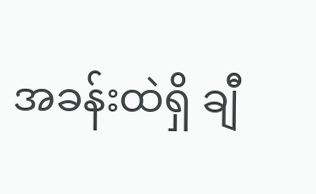အခန်းထဲရှိ ချီ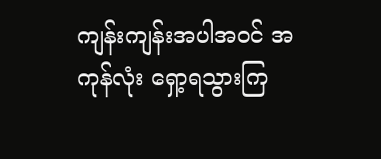ကျန်းကျန်းအပါအဝင် အကုန်လုံး ရှော့ရသွားကြ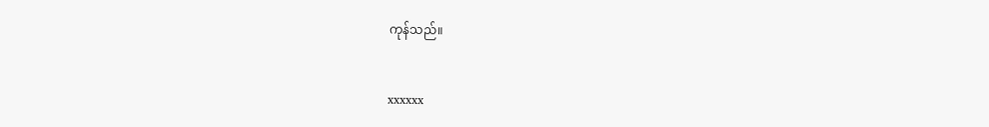ကုန်သည်။


xxxxxx